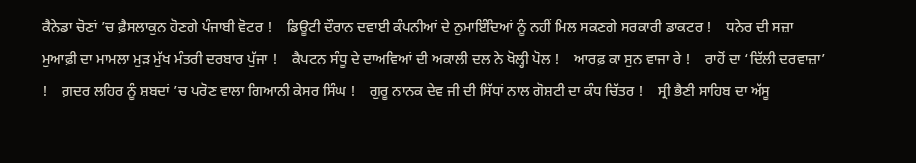ਕੈਨੇਡਾ ਚੋਣਾਂ ’ਚ ਫ਼ੈਸਲਾਕੁਨ ਹੋਣਗੇ ਪੰਜਾਬੀ ਵੋਟਰ !    ਡਿਊਟੀ ਦੌਰਾਨ ਦਵਾਈ ਕੰਪਨੀਆਂ ਦੇ ਨੁਮਾਇੰਦਿਆਂ ਨੂੰ ਨਹੀਂ ਮਿਲ ਸਕਣਗੇ ਸਰਕਾਰੀ ਡਾਕਟਰ !    ਧਨੇਰ ਦੀ ਸਜ਼ਾ ਮੁਆਫ਼ੀ ਦਾ ਮਾਮਲਾ ਮੁੜ ਮੁੱਖ ਮੰਤਰੀ ਦਰਬਾਰ ਪੁੱਜਾ !    ਕੈਪਟਨ ਸੰਧੂ ਦੇ ਦਾਅਵਿਆਂ ਦੀ ਅਕਾਲੀ ਦਲ ਨੇ ਖੋਲ੍ਹੀ ਪੋਲ !    ਆਰਫ਼ ਕਾ ਸੁਨ ਵਾਜਾ ਰੇ !    ਰਾਹੋਂ ਦਾ ‘ਦਿੱਲੀ ਦਰਵਾਜ਼ਾ’ !    ਗ਼ਦਰ ਲਹਿਰ ਨੂੰ ਸ਼ਬਦਾਂ ’ਚ ਪਰੋਣ ਵਾਲਾ ਗਿਆਨੀ ਕੇਸਰ ਸਿੰਘ !    ਗੁਰੂ ਨਾਨਕ ਦੇਵ ਜੀ ਦੀ ਸਿੱਧਾਂ ਨਾਲ ਗੋਸ਼ਟੀ ਦਾ ਕੰਧ ਚਿੱਤਰ !    ਸ੍ਰੀ ਭੈਣੀ ਸਾਹਿਬ ਦਾ ਅੱਸੂ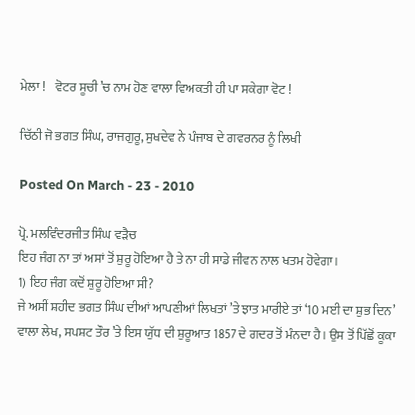ਮੇਲਾ !    ਵੋਟਰ ਸੂਚੀ ’ਚ ਨਾਮ ਹੋਣ ਵਾਲਾ ਵਿਅਕਤੀ ਹੀ ਪਾ ਸਕੇਗਾ ਵੋਟ !

ਚਿੱਠੀ ਜੋ ਭਗਤ ਸਿੰਘ, ਰਾਜਗੁਰੂ, ਸੁਖਦੇਵ ਨੇ ਪੰਜਾਬ ਦੇ ਗਵਰਨਰ ਨੂੰ ਲਿਖੀ

Posted On March - 23 - 2010

ਪ੍ਰੋ. ਮਲਵਿੰਦਰਜੀਤ ਸਿੰਘ ਵੜੈਚ
ਇਹ ਜੰਗ ਨਾ ਤਾਂ ਅਸਾਂ ਤੋਂ ਸ਼ੁਰੂ ਹੋਇਆ ਹੈ ਤੇ ਨਾ ਹੀ ਸਾਡੇ ਜੀਵਨ ਨਾਲ ਖਤਮ ਹੋਵੇਗਾ।
1) ਇਹ ਜੰਗ ਕਦੋਂ ਸ਼ੁਰੂ ਹੋਇਆ ਸੀ?
ਜੇ ਅਸੀਂ ਸ਼ਹੀਦ ਭਗਤ ਸਿੰਘ ਦੀਆਂ ਆਪਣੀਆਂ ਲਿਖਤਾਂ ’ਤੇ ਝਾਤ ਮਾਰੀਏ ਤਾਂ ‘10 ਮਈ ਦਾ ਸ਼ੁਭ ਦਿਨ’ ਵਾਲਾ ਲੇਖ, ਸਪਸ਼ਟ ਤੌਰ ’ਤੇ ਇਸ ਯੁੱਧ ਦੀ ਸ਼ੁਰੂਆਤ 1857 ਦੇ ਗਦਰ ਤੋਂ ਮੰਨਦਾ ਹੈ। ਉਸ ਤੋਂ ਪਿੱਛੋਂ ਕੂਕਾ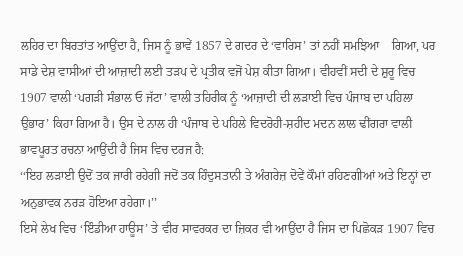ਲਹਿਰ ਦਾ ਬਿਰਤਾਂਤ ਆਉਂਦਾ ਹੈ, ਜਿਸ ਨੂੰ ਭਾਵੇਂ 1857 ਦੇ ਗਦਰ ਦੇ ‘ਵਾਰਿਸ’ ਤਾਂ ਨਹੀਂ ਸਮਝਿਆ    ਗਿਆ, ਪਰ ਸਾਡੇ ਦੇਸ਼ ਵਾਸੀਆਂ ਦੀ ਆਜ਼ਾਦੀ ਲਈ ਤੜਪ ਦੇ ਪ੍ਰਤੀਕ ਵਜੋਂ ਪੇਸ਼ ਕੀਤਾ ਗਿਆ। ਵੀਹਵੀਂ ਸਦੀ ਦੇ ਸ਼ੁਰੂ ਵਿਚ   1907 ਵਾਲੀ ‘ਪਗੜੀ ਸੰਭਾਲ ਓ ਜੱਟਾ’ ਵਾਲੀ ਤਹਿਰੀਕ ਨੂੰ ‘ਆਜ਼ਾਦੀ ਦੀ ਲੜਾਈ ਵਿਚ ਪੰਜਾਬ ਦਾ ਪਹਿਲਾ ਉਭਾਰ’ ਕਿਹਾ ਗਿਆ ਹੈ। ਉਸ ਦੇ ਨਾਲ ਹੀ ‘ਪੰਜਾਬ ਦੇ ਪਹਿਲੇ ਵਿਦਰੋਹੀ-ਸ਼ਹੀਦ ਮਦਨ ਲਾਲ ਢੀਂਗਰਾ ਵਾਲੀ ਭਾਵਪੂਰਤ ਰਚਨਾ ਆਉਂਦੀ ਹੈ ਜਿਸ ਵਿਚ ਦਰਜ ਹੈ:
‘‘ਇਹ ਲੜਾਈ ਉਦੋਂ ਤਕ ਜਾਰੀ ਰਹੇਗੀ ਜਦੋਂ ਤਕ ਹਿੰਦੁਸਤਾਨੀ ਤੇ ਅੰਗਰੇਜ਼ ਦੋਵੇਂ ਕੌਮਾਂ ਰਹਿਣਗੀਆਂ ਅਤੇ ਇਨ੍ਹਾਂ ਦਾ ਅਨੁਭਾਵਕ ਨਰੜ ਹੋਇਆ ਰਹੇਗਾ।’’
ਇਸੇ ਲੇਖ ਵਿਚ ‘ਇੰਡੀਆ ਹਾਊਸ’ ਤੇ ਵੀਰ ਸਾਵਰਕਰ ਦਾ ਜ਼ਿਕਰ ਵੀ ਆਉਂਦਾ ਹੈ ਜਿਸ ਦਾ ਪਿਛੋਕੜ 1907 ਵਿਚ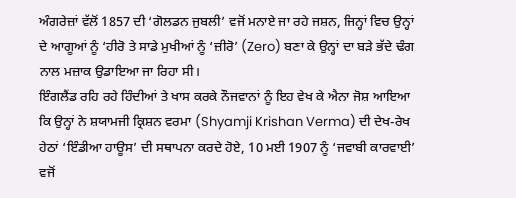ਅੰਗਰੇਜ਼ਾਂ ਵੱਲੋਂ 1857 ਦੀ ‘ਗੋਲਡਨ ਜੁਬਲੀ’ ਵਜੋਂ ਮਨਾਏ ਜਾ ਰਹੇ ਜਸ਼ਨ, ਜਿਨ੍ਹਾਂ ਵਿਚ ਉਨ੍ਹਾਂ ਦੇ ਆਗੂਆਂ ਨੂੰ ‘ਹੀਰੋ ਤੇ ਸਾਡੇ ਮੁਖੀਆਂ ਨੂੰ ‘ਜ਼ੀਰੋ’ (Zero) ਬਣਾ ਕੇ ਉਨ੍ਹਾਂ ਦਾ ਬੜੇ ਭੱਦੇ ਢੰਗ ਨਾਲ ਮਜ਼ਾਕ ਉਡਾਇਆ ਜਾ ਰਿਹਾ ਸੀ।
ਇੰਗਲੈਂਡ ਰਹਿ ਰਹੇ ਹਿੰਦੀਆਂ ਤੇ ਖਾਸ ਕਰਕੇ ਨੌਜਵਾਨਾਂ ਨੂੰ ਇਹ ਵੇਖ ਕੇ ਐਨਾ ਜੋਸ਼ ਆਇਆ ਕਿ ਉਨ੍ਹਾਂ ਨੇ ਸ਼ਯਾਮਜੀ ਕ੍ਰਿਸ਼ਨ ਵਰਮਾ (Shyamji Krishan Verma) ਦੀ ਦੇਖ-ਰੇਖ ਹੇਠਾਂ ‘ਇੰਡੀਆ ਹਾਊਸ’ ਦੀ ਸਥਾਪਨਾ ਕਰਦੇ ਹੋਏ, 10 ਮਈ 1907 ਨੂੰ ‘ਜਵਾਬੀ ਕਾਰਵਾਈ’ ਵਜੋਂ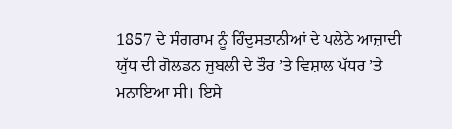1857 ਦੇ ਸੰਗਰਾਮ ਨੂੰ ਹਿੰਦੁਸਤਾਨੀਆਂ ਦੇ ਪਲੇਠੇ ਆਜ਼ਾਦੀ ਯੁੱਧ ਦੀ ਗੋਲਡਨ ਜੁਬਲੀ ਦੇ ਤੌਰ ’ਤੇ ਵਿਸ਼ਾਲ ਪੱਧਰ ’ਤੇ ਮਨਾਇਆ ਸੀ। ਇਸੇ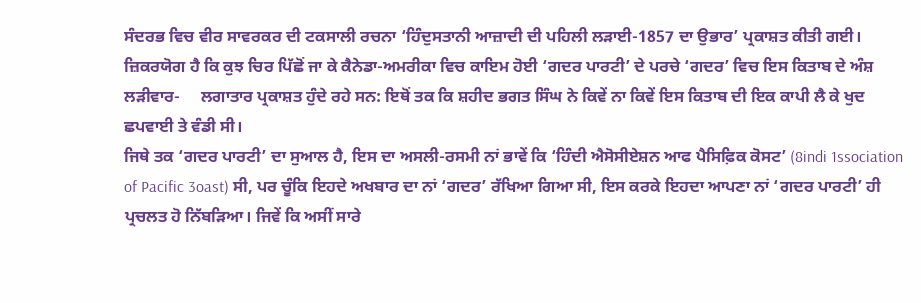ਸੰਦਰਭ ਵਿਚ ਵੀਰ ਸਾਵਰਕਰ ਦੀ ਟਕਸਾਲੀ ਰਚਨਾ ‘ਹਿੰਦੁਸਤਾਨੀ ਆਜ਼ਾਦੀ ਦੀ ਪਹਿਲੀ ਲੜਾਈ-1857 ਦਾ ਉਭਾਰ’ ਪ੍ਰਕਾਸ਼ਤ ਕੀਤੀ ਗਈ। ਜ਼ਿਕਰਯੋਗ ਹੈ ਕਿ ਕੁਝ ਚਿਰ ਪਿੱਛੋਂ ਜਾ ਕੇ ਕੈਨੇਡਾ-ਅਮਰੀਕਾ ਵਿਚ ਕਾਇਮ ਹੋਈ ‘ਗਦਰ ਪਾਰਟੀ’ ਦੇ ਪਰਚੇ ‘ਗਦਰ’ ਵਿਚ ਇਸ ਕਿਤਾਬ ਦੇ ਅੰਸ਼ ਲੜੀਵਾਰ-     ਲਗਾਤਾਰ ਪ੍ਰਕਾਸ਼ਤ ਹੁੰਦੇ ਰਹੇ ਸਨ: ਇਥੋਂ ਤਕ ਕਿ ਸ਼ਹੀਦ ਭਗਤ ਸਿੰਘ ਨੇ ਕਿਵੇਂ ਨਾ ਕਿਵੇਂ ਇਸ ਕਿਤਾਬ ਦੀ ਇਕ ਕਾਪੀ ਲੈ ਕੇ ਖੁਦ ਛਪਵਾਈ ਤੇ ਵੰਡੀ ਸੀ।
ਜਿਥੇ ਤਕ ‘ਗਦਰ ਪਾਰਟੀ’ ਦਾ ਸੁਆਲ ਹੈ, ਇਸ ਦਾ ਅਸਲੀ-ਰਸਮੀ ਨਾਂ ਭਾਵੇਂ ਕਿ ‘ਹਿੰਦੀ ਐਸੋਸੀਏਸ਼ਨ ਆਫ ਪੈਸਿਫ਼ਿਕ ਕੋਸਟ’ (8indi 1ssociation of Pacific 3oast) ਸੀ, ਪਰ ਚੂੰਕਿ ਇਹਦੇ ਅਖਬਾਰ ਦਾ ਨਾਂ ‘ਗਦਰ’ ਰੱਖਿਆ ਗਿਆ ਸੀ, ਇਸ ਕਰਕੇ ਇਹਦਾ ਆਪਣਾ ਨਾਂ ‘ਗਦਰ ਪਾਰਟੀ’ ਹੀ ਪ੍ਰਚਲਤ ਹੋ ਨਿੱਬੜਿਆ। ਜਿਵੇਂ ਕਿ ਅਸੀਂ ਸਾਰੇ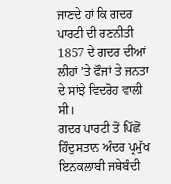ਜਾਣਦੇ ਹਾਂ ਕਿ ਗਦਰ ਪਾਰਟੀ ਦੀ ਰਣਨੀਤੀ 1857 ਦੇ ਗਦਰ ਦੀਆਂ ਲੀਹਾਂ ’ਤੇ ਫੌਜਾਂ ਤੇ ਜਨਤਾ ਦੇ ਸਾਂਝੇ ਵਿਦਰੋਹ ਵਾਲੀ ਸੀ।
ਗਦਰ ਪਾਰਟੀ ਤੋਂ ਪਿੱਛੋਂ ਹਿੰਦੁਸਤਾਨ ਅੰਦਰ ਪ੍ਰਮੁੱਖ ਇਨਕਲਾਬੀ ਜਥੇਬੰਦੀ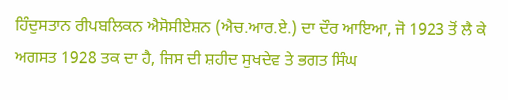ਹਿੰਦੁਸਤਾਨ ਰੀਪਬਲਿਕਨ ਐਸੋਸੀਏਸ਼ਨ (ਐਚ.ਆਰ.ਏ.) ਦਾ ਦੌਰ ਆਇਆ, ਜੋ 1923 ਤੋਂ ਲੈ ਕੇ ਅਗਸਤ 1928 ਤਕ ਦਾ ਹੈ, ਜਿਸ ਦੀ ਸ਼ਹੀਦ ਸੁਖਦੇਵ ਤੇ ਭਗਤ ਸਿੰਘ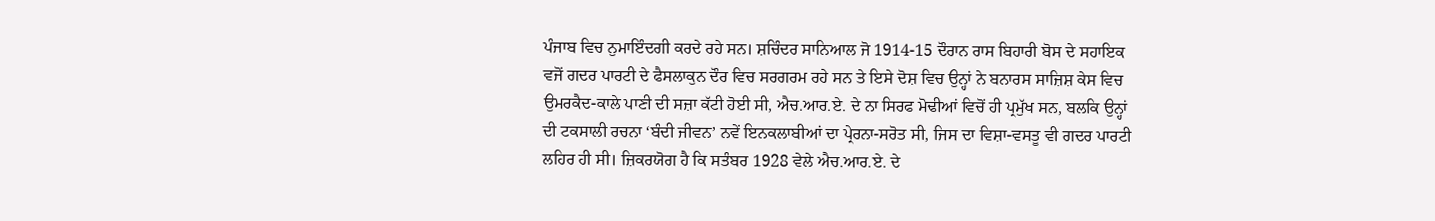ਪੰਜਾਬ ਵਿਚ ਨੁਮਾਇੰਦਗੀ ਕਰਦੇ ਰਹੇ ਸਨ। ਸ਼ਚਿੰਦਰ ਸਾਨਿਆਲ ਜੋ 1914-15 ਦੌਰਾਨ ਰਾਸ ਬਿਹਾਰੀ ਬੋਸ ਦੇ ਸਹਾਇਕ ਵਜੋਂ ਗਦਰ ਪਾਰਟੀ ਦੇ ਫੈਸਲਾਕੁਨ ਦੌਰ ਵਿਚ ਸਰਗਰਮ ਰਹੇ ਸਨ ਤੇ ਇਸੇ ਦੋਸ਼ ਵਿਚ ਉਨ੍ਹਾਂ ਨੇ ਬਨਾਰਸ ਸਾਜ਼ਿਸ਼ ਕੇਸ ਵਿਚ ਉਮਰਕੈਦ-ਕਾਲੇ ਪਾਣੀ ਦੀ ਸਜ਼ਾ ਕੱਟੀ ਹੋਈ ਸੀ, ਐਚ.ਆਰ.ਏ. ਦੇ ਨਾ ਸਿਰਫ ਮੋਢੀਆਂ ਵਿਚੋਂ ਹੀ ਪ੍ਰਮੁੱਖ ਸਨ, ਬਲਕਿ ਉਨ੍ਹਾਂ ਦੀ ਟਕਸਾਲੀ ਰਚਨਾ ‘ਬੰਦੀ ਜੀਵਨ’ ਨਵੇਂ ਇਨਕਲਾਬੀਆਂ ਦਾ ਪ੍ਰੇਰਨਾ-ਸਰੋਤ ਸੀ, ਜਿਸ ਦਾ ਵਿਸ਼ਾ-ਵਸਤੂ ਵੀ ਗਦਰ ਪਾਰਟੀ ਲਹਿਰ ਹੀ ਸੀ। ਜ਼ਿਕਰਯੋਗ ਹੈ ਕਿ ਸਤੰਬਰ 1928 ਵੇਲੇ ਐਚ.ਆਰ.ਏ. ਦੇ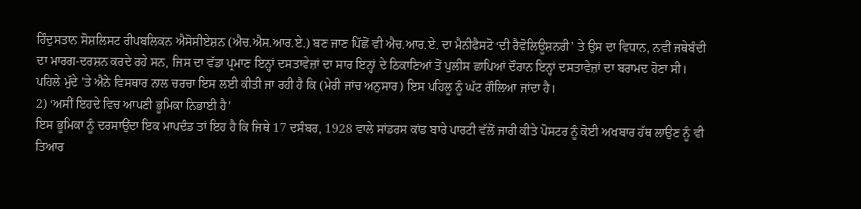ਹਿੰਦੁਸਤਾਨ ਸੋਸ਼ਲਿਸਟ ਰੀਪਬਲਿਕਨ ਐਸੋਸੀਏਸ਼ਨ (ਐਚ.ਐਸ.ਆਰ.ਏ.) ਬਣ ਜਾਣ ਪਿੱਛੋਂ ਵੀ ਐਚ.ਆਰ.ਏ. ਦਾ ਮੈਨੀਫੈਸਟੋ ‘ਦੀ ਰੈਵੋਲਿਊਸ਼ਨਰੀ’ ਤੇ ਉਸ ਦਾ ਵਿਧਾਨ, ਨਵੀਂ ਜਥੇਬੰਦੀ ਦਾ ਮਾਰਗ-ਦਰਸ਼ਨ ਕਰਦੇ ਰਹੇ ਸਨ, ਜਿਸ ਦਾ ਵੱਡਾ ਪ੍ਰਮਾਣ ਇਨ੍ਹਾਂ ਦਸਤਾਵੇਜ਼ਾਂ ਦਾ ਸਾਰ ਇਨ੍ਹਾਂ ਦੇ ਠਿਕਾਣਿਆਂ ਤੋਂ ਪੁਲੀਸ ਛਾਪਿਆਂ ਦੌਰਾਨ ਇਨ੍ਹਾਂ ਦਸਤਾਵੇਜ਼ਾਂ ਦਾ ਬਰਾਮਦ ਹੋਣਾ ਸੀ।
ਪਹਿਲੇ ਮੁੱਦੇ ’ਤੇ ਐਨੇ ਵਿਸਥਾਰ ਨਾਲ ਚਰਚਾ ਇਸ ਲਈ ਕੀਤੀ ਜਾ ਰਹੀ ਹੈ ਕਿ (ਮੇਰੀ ਜਾਂਚ ਅਨੁਸਾਰ) ਇਸ ਪਹਿਲੂ ਨੂੰ ਘੱਟ ਗੌਲਿਆ ਜਾਂਦਾ ਹੈ।
2) ‘ਅਸੀਂ ਇਹਦੇ ਵਿਚ ਆਪਣੀ ਭੂਮਿਕਾ ਨਿਭਾਈ ਹੈ’
ਇਸ ਭੂਮਿਕਾ ਨੂੰ ਦਰਸਾਉਂਦਾ ਇਕ ਮਾਪਦੰਡ ਤਾਂ ਇਹ ਹੈ ਕਿ ਜਿਥੇ 17 ਦਸੰਬਰ, 1928 ਵਾਲੇ ਸਾਂਡਰਸ ਕਾਂਡ ਬਾਰੇ ਪਾਰਟੀ ਵੱਲੋਂ ਜਾਰੀ ਕੀਤੇ ਪੋਸਟਰ ਨੂੰ ਕੋਈ ਅਖਬਾਰ ਹੱਥ ਲਾਉਣ ਨੂੰ ਵੀ     ਤਿਆਰ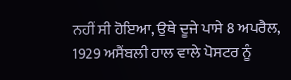ਨਹੀਂ ਸੀ ਹੋਇਆ, ਉਥੇ ਦੂਜੇ ਪਾਸੇ 8 ਅਪਰੈਲ, 1929 ਅਸੈਂਬਲੀ ਹਾਲ ਵਾਲੇ ਪੋਸਟਰ ਨੂੰ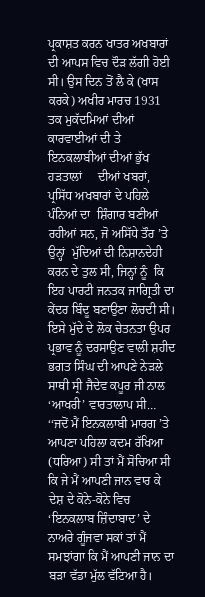ਪ੍ਰਕਾਸ਼ਤ ਕਰਨ ਖਾਤਰ ਅਖਬਾਰਾਂ ਦੀ ਆਪਸ ਵਿਚ ਦੌੜ ਲੱਗੀ ਹੋਈ ਸੀ। ਉਸ ਦਿਨ ਤੋਂ ਲੈ ਕੇ (ਖਾਸ ਕਰਕੇ) ਅਖੀਰ ਮਾਰਚ 1931 ਤਕ ਮੁਕੱਦਮਿਆਂ ਦੀਆਂ ਕਾਰਵਾਈਆਂ ਦੀ ਤੇ ਇਨਕਲਾਬੀਆਂ ਦੀਆਂ ਭੁੱਖ ਹੜਤਾਲਾਂ     ਦੀਆਂ ਖਬਰਾਂ, ਪ੍ਰਸਿੱਧ ਅਖਬਾਰਾਂ ਦੇ ਪਹਿਲੇ ਪੰਨਿਆਂ ਦਾ  ਸ਼ਿੰਗਾਰ ਬਣੀਆਂ ਰਹੀਆਂ ਸਨ, ਜੋ ਅਸਿੱਧੇ ਤੌਰ ’ਤੇ ਉਨ੍ਹਾਂ  ਮੁੱਦਿਆਂ ਦੀ ਨਿਸ਼ਾਨਦੇਹੀ ਕਰਨ ਦੇ ਤੁਲ ਸੀ, ਜਿਨ੍ਹਾਂ ਨੂੰ  ਕਿ ਇਹ ਪਾਰਟੀ ਜਨਤਕ ਜਾਗ੍ਰਿਤੀ ਦਾ ਕੇਂਦਰ ਬਿੰਦੂ ਬਣਾਉਣਾ ਲੋਚਦੀ ਸੀ।
ਇਸੇ ਮੁੱਦੇ ਦੇ ਲੋਕ ਚੇਤਨਤਾ ਉਪਰ ਪ੍ਰਭਾਵ ਨੂੰ ਦਰਸਾਉਣ ਵਾਲੀ ਸ਼ਹੀਦ ਭਗਤ ਸਿੰਘ ਦੀ ਆਪਣੇ ਨੇੜਲੇ ਸਾਥੀ ਸ੍ਰੀ ਜੈਦੇਵ ਕਪੂਰ ਜੀ ਨਾਲ ‘ਆਖਰੀ’ ਵਾਰਤਾਲਾਪ ਸੀ… ‘‘ਜਦੋਂ ਮੈਂ ਇਨਕਲਾਬੀ ਮਾਰਗ ’ਤੇ ਆਪਣਾ ਪਹਿਲਾ ਕਦਮ ਰੱਖਿਆ (ਧਰਿਆ) ਸੀ ਤਾਂ ਮੈਂ ਸੋਚਿਆ ਸੀ ਕਿ ਜੇ ਮੈਂ ਆਪਣੀ ਜਾਨ ਵਾਰ ਕੇ ਦੇਸ਼ ਦੇ ਕੋਨੇ-ਕੋਨੇ ਵਿਚ ‘ਇਨਕਲਾਬ ਜ਼ਿੰਦਾਬਾਦ’ ਦੇ ਨਾਅਰੇ ਗੂੰਜਵਾ ਸਕਾਂ ਤਾਂ ਮੈਂ ਸਮਝਾਂਗਾ ਕਿ ਮੈਂ ਆਪਣੀ ਜਾਨ ਦਾ ਬੜਾ ਵੱਡਾ ਮੁੱਲ ਵੱਟਿਆ ਹੈ।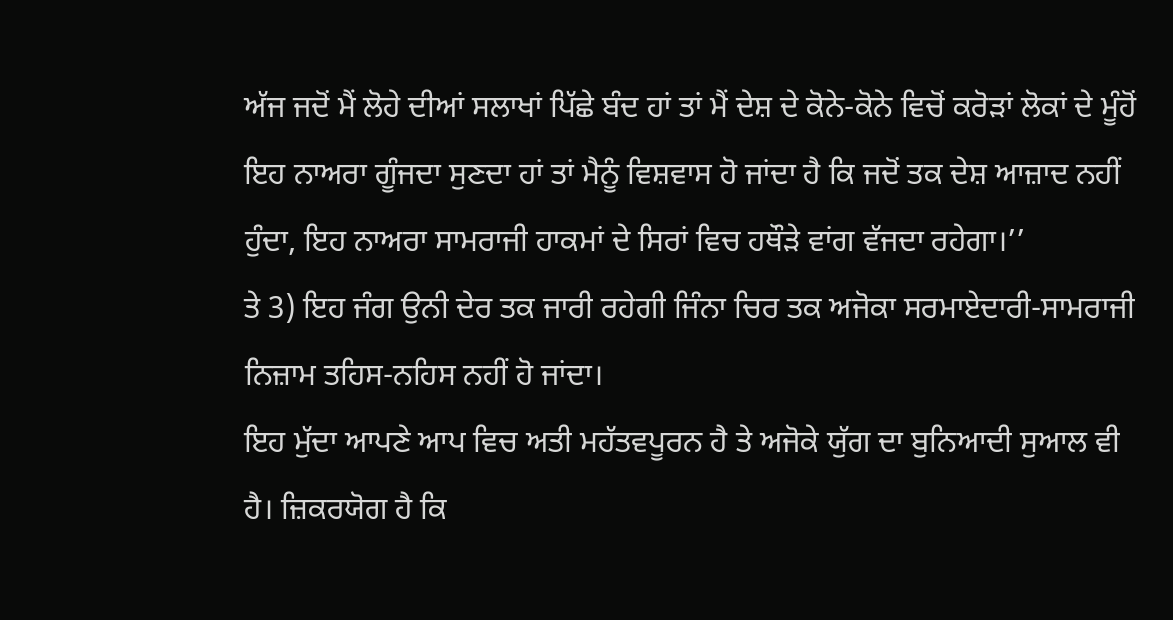ਅੱਜ ਜਦੋਂ ਮੈਂ ਲੋਹੇ ਦੀਆਂ ਸਲਾਖਾਂ ਪਿੱਛੇ ਬੰਦ ਹਾਂ ਤਾਂ ਮੈਂ ਦੇਸ਼ ਦੇ ਕੋਨੇ-ਕੋਨੇ ਵਿਚੋਂ ਕਰੋੜਾਂ ਲੋਕਾਂ ਦੇ ਮੂੰਹੋਂ ਇਹ ਨਾਅਰਾ ਗੂੰਜਦਾ ਸੁਣਦਾ ਹਾਂ ਤਾਂ ਮੈਨੂੰ ਵਿਸ਼ਵਾਸ ਹੋ ਜਾਂਦਾ ਹੈ ਕਿ ਜਦੋਂ ਤਕ ਦੇਸ਼ ਆਜ਼ਾਦ ਨਹੀਂ    ਹੁੰਦਾ, ਇਹ ਨਾਅਰਾ ਸਾਮਰਾਜੀ ਹਾਕਮਾਂ ਦੇ ਸਿਰਾਂ ਵਿਚ ਹਥੌੜੇ ਵਾਂਗ ਵੱਜਦਾ ਰਹੇਗਾ।’’
ਤੇ 3) ਇਹ ਜੰਗ ਉਨੀ ਦੇਰ ਤਕ ਜਾਰੀ ਰਹੇਗੀ ਜਿੰਨਾ ਚਿਰ ਤਕ ਅਜੋਕਾ ਸਰਮਾਏਦਾਰੀ-ਸਾਮਰਾਜੀ ਨਿਜ਼ਾਮ ਤਹਿਸ-ਨਹਿਸ ਨਹੀਂ ਹੋ ਜਾਂਦਾ।
ਇਹ ਮੁੱਦਾ ਆਪਣੇ ਆਪ ਵਿਚ ਅਤੀ ਮਹੱਤਵਪੂਰਨ ਹੈ ਤੇ ਅਜੋਕੇ ਯੁੱਗ ਦਾ ਬੁਨਿਆਦੀ ਸੁਆਲ ਵੀ ਹੈ। ਜ਼ਿਕਰਯੋਗ ਹੈ ਕਿ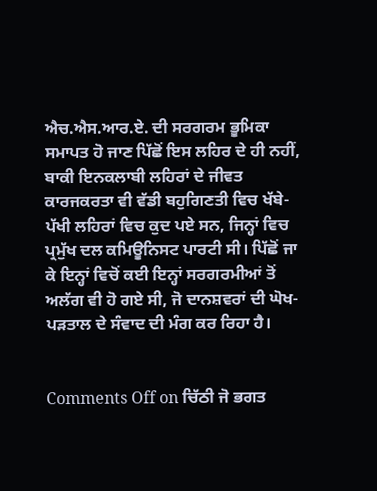ਐਚ.ਐਸ.ਆਰ.ਏ. ਦੀ ਸਰਗਰਮ ਭੂਮਿਕਾ ਸਮਾਪਤ ਹੋ ਜਾਣ ਪਿੱਛੋਂ ਇਸ ਲਹਿਰ ਦੇ ਹੀ ਨਹੀਂ, ਬਾਕੀ ਇਨਕਲਾਬੀ ਲਹਿਰਾਂ ਦੇ ਜੀਵਤ ਕਾਰਜਕਰਤਾ ਵੀ ਵੱਡੀ ਬਹੁਗਿਣਤੀ ਵਿਚ ਖੱਬੇ-ਪੱਖੀ ਲਹਿਰਾਂ ਵਿਚ ਕੁਦ ਪਏ ਸਨ, ਜਿਨ੍ਹਾਂ ਵਿਚ ਪ੍ਰਮੁੱਖ ਦਲ ਕਮਿਊਨਿਸਟ ਪਾਰਟੀ ਸੀ। ਪਿੱਛੋਂ ਜਾ ਕੇ ਇਨ੍ਹਾਂ ਵਿਚੋਂ ਕਈ ਇਨ੍ਹਾਂ ਸਰਗਰਮੀਆਂ ਤੋਂ ਅਲੱਗ ਵੀ ਹੋ ਗਏ ਸੀ, ਜੋ ਦਾਨਸ਼ਵਰਾਂ ਦੀ ਘੋਖ-ਪੜਤਾਲ ਦੇ ਸੰਵਾਦ ਦੀ ਮੰਗ ਕਰ ਰਿਹਾ ਹੈ।


Comments Off on ਚਿੱਠੀ ਜੋ ਭਗਤ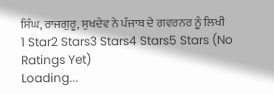ਸਿੰਘ, ਰਾਜਗੁਰੂ, ਸੁਖਦੇਵ ਨੇ ਪੰਜਾਬ ਦੇ ਗਵਰਨਰ ਨੂੰ ਲਿਖੀ
1 Star2 Stars3 Stars4 Stars5 Stars (No Ratings Yet)
Loading...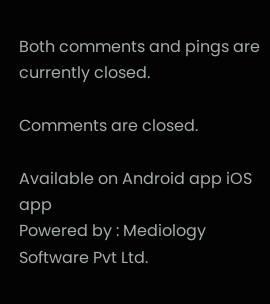Both comments and pings are currently closed.

Comments are closed.

Available on Android app iOS app
Powered by : Mediology Software Pvt Ltd.